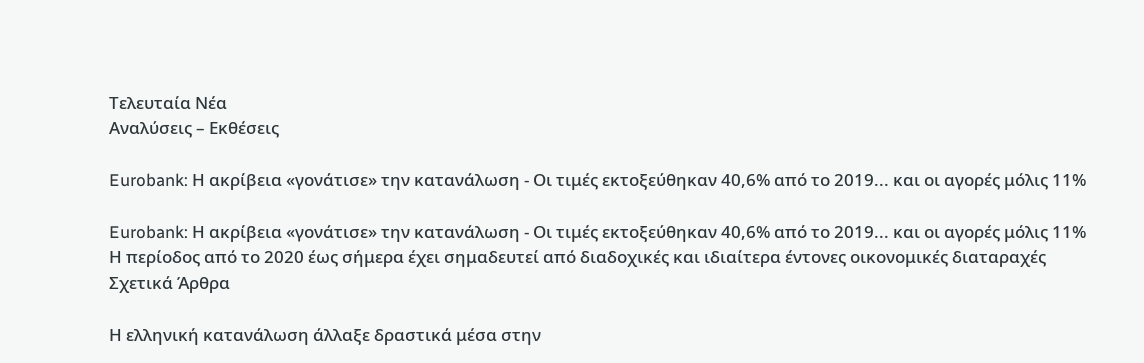Τελευταία Νέα
Αναλύσεις – Εκθέσεις

Eurobank: Η ακρίβεια «γονάτισε» την κατανάλωση - Οι τιμές εκτοξεύθηκαν 40,6% από το 2019... και οι αγορές μόλις 11%

Eurobank: Η ακρίβεια «γονάτισε» την κατανάλωση - Οι τιμές εκτοξεύθηκαν 40,6% από το 2019... και οι αγορές μόλις 11%
Η περίοδος από το 2020 έως σήμερα έχει σημαδευτεί από διαδοχικές και ιδιαίτερα έντονες οικονομικές διαταραχές
Σχετικά Άρθρα

Η ελληνική κατανάλωση άλλαξε δραστικά μέσα στην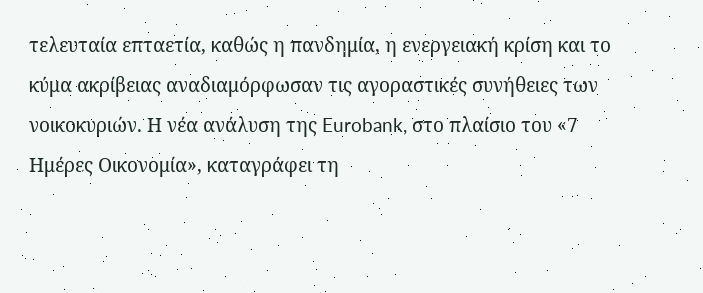τελευταία επταετία, καθώς η πανδημία, η ενεργειακή κρίση και το κύμα ακρίβειας αναδιαμόρφωσαν τις αγοραστικές συνήθειες των νοικοκυριών. Η νέα ανάλυση της Eurobank, στο πλαίσιο του «7 Ημέρες Οικονομία», καταγράφει τη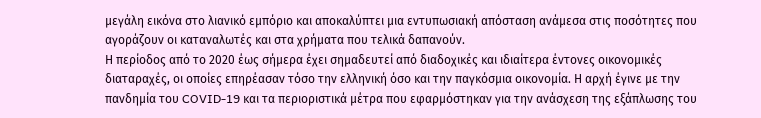μεγάλη εικόνα στο λιανικό εμπόριο και αποκαλύπτει μια εντυπωσιακή απόσταση ανάμεσα στις ποσότητες που αγοράζουν οι καταναλωτές και στα χρήματα που τελικά δαπανούν.
Η περίοδος από το 2020 έως σήμερα έχει σημαδευτεί από διαδοχικές και ιδιαίτερα έντονες οικονομικές διαταραχές, οι οποίες επηρέασαν τόσο την ελληνική όσο και την παγκόσμια οικονομία. Η αρχή έγινε με την πανδημία του COVID-19 και τα περιοριστικά μέτρα που εφαρμόστηκαν για την ανάσχεση της εξάπλωσης του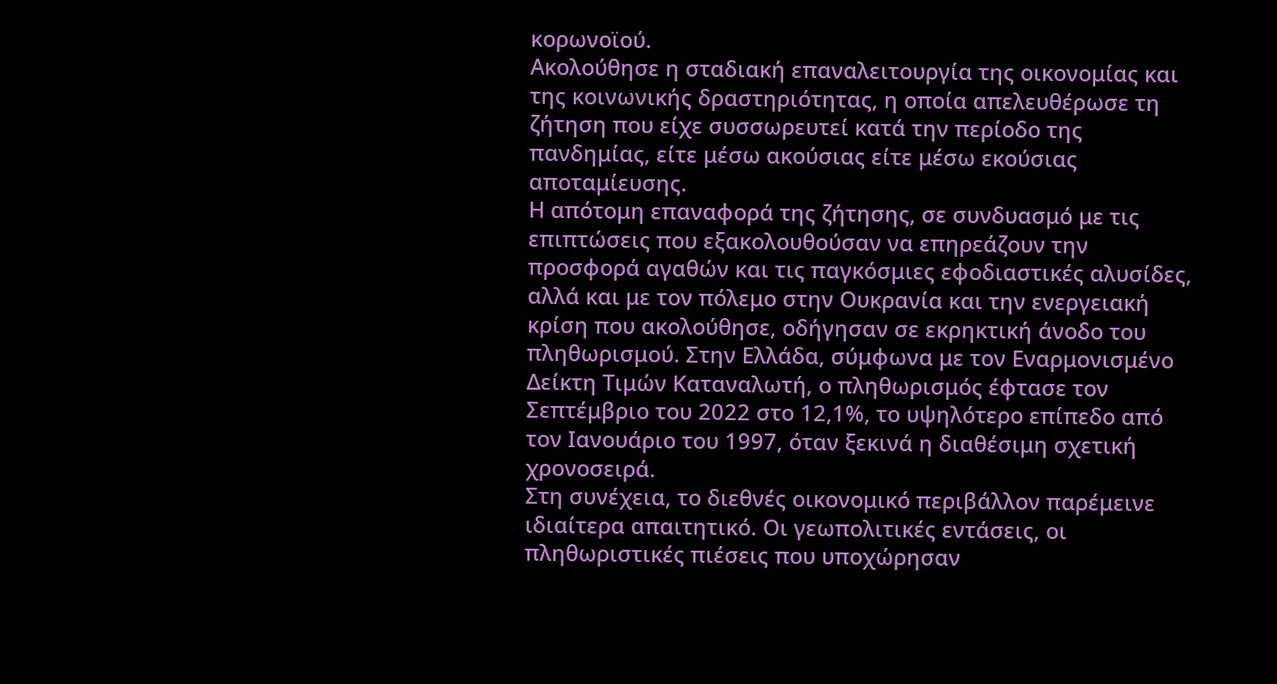κορωνοϊού.
Ακολούθησε η σταδιακή επαναλειτουργία της οικονομίας και της κοινωνικής δραστηριότητας, η οποία απελευθέρωσε τη ζήτηση που είχε συσσωρευτεί κατά την περίοδο της πανδημίας, είτε μέσω ακούσιας είτε μέσω εκούσιας αποταμίευσης.
Η απότομη επαναφορά της ζήτησης, σε συνδυασμό με τις επιπτώσεις που εξακολουθούσαν να επηρεάζουν την προσφορά αγαθών και τις παγκόσμιες εφοδιαστικές αλυσίδες, αλλά και με τον πόλεμο στην Ουκρανία και την ενεργειακή κρίση που ακολούθησε, οδήγησαν σε εκρηκτική άνοδο του πληθωρισμού. Στην Ελλάδα, σύμφωνα με τον Εναρμονισμένο Δείκτη Τιμών Καταναλωτή, ο πληθωρισμός έφτασε τον Σεπτέμβριο του 2022 στο 12,1%, το υψηλότερο επίπεδο από τον Ιανουάριο του 1997, όταν ξεκινά η διαθέσιμη σχετική χρονοσειρά.
Στη συνέχεια, το διεθνές οικονομικό περιβάλλον παρέμεινε ιδιαίτερα απαιτητικό. Οι γεωπολιτικές εντάσεις, οι πληθωριστικές πιέσεις που υποχώρησαν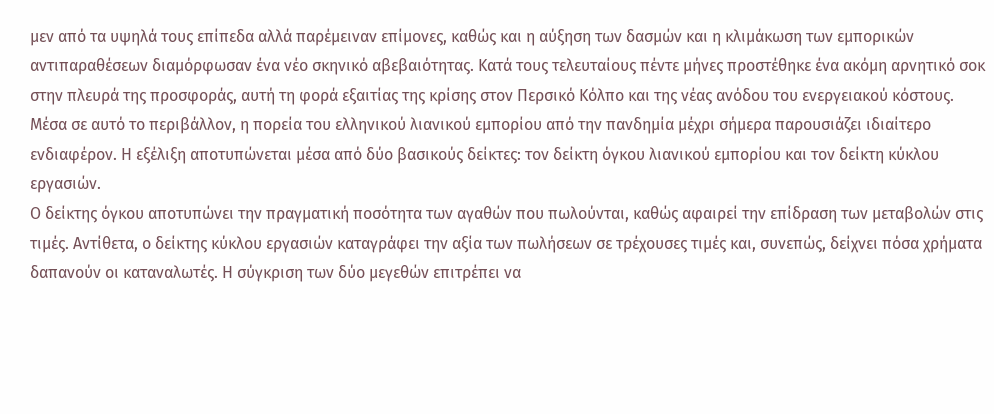μεν από τα υψηλά τους επίπεδα αλλά παρέμειναν επίμονες, καθώς και η αύξηση των δασμών και η κλιμάκωση των εμπορικών αντιπαραθέσεων διαμόρφωσαν ένα νέο σκηνικό αβεβαιότητας. Κατά τους τελευταίους πέντε μήνες προστέθηκε ένα ακόμη αρνητικό σοκ στην πλευρά της προσφοράς, αυτή τη φορά εξαιτίας της κρίσης στον Περσικό Κόλπο και της νέας ανόδου του ενεργειακού κόστους.
Μέσα σε αυτό το περιβάλλον, η πορεία του ελληνικού λιανικού εμπορίου από την πανδημία μέχρι σήμερα παρουσιάζει ιδιαίτερο ενδιαφέρον. Η εξέλιξη αποτυπώνεται μέσα από δύο βασικούς δείκτες: τον δείκτη όγκου λιανικού εμπορίου και τον δείκτη κύκλου εργασιών.
Ο δείκτης όγκου αποτυπώνει την πραγματική ποσότητα των αγαθών που πωλούνται, καθώς αφαιρεί την επίδραση των μεταβολών στις τιμές. Αντίθετα, ο δείκτης κύκλου εργασιών καταγράφει την αξία των πωλήσεων σε τρέχουσες τιμές και, συνεπώς, δείχνει πόσα χρήματα δαπανούν οι καταναλωτές. Η σύγκριση των δύο μεγεθών επιτρέπει να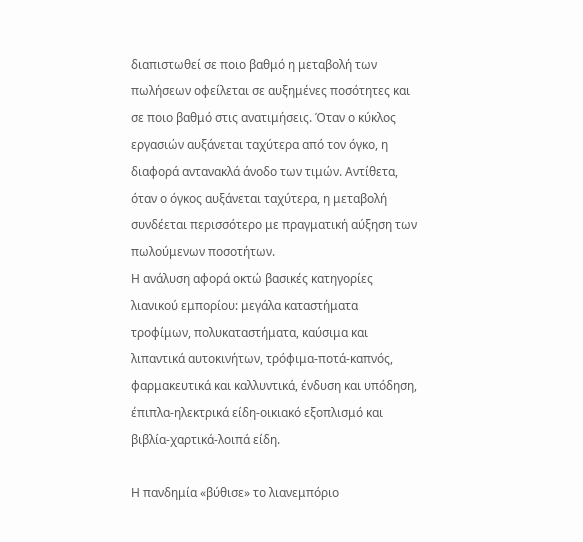διαπιστωθεί σε ποιο βαθμό η μεταβολή των πωλήσεων οφείλεται σε αυξημένες ποσότητες και σε ποιο βαθμό στις ανατιμήσεις. Όταν ο κύκλος εργασιών αυξάνεται ταχύτερα από τον όγκο, η διαφορά αντανακλά άνοδο των τιμών. Αντίθετα, όταν ο όγκος αυξάνεται ταχύτερα, η μεταβολή συνδέεται περισσότερο με πραγματική αύξηση των πωλούμενων ποσοτήτων.
Η ανάλυση αφορά οκτώ βασικές κατηγορίες λιανικού εμπορίου: μεγάλα καταστήματα τροφίμων, πολυκαταστήματα, καύσιμα και λιπαντικά αυτοκινήτων, τρόφιμα-ποτά-καπνός, φαρμακευτικά και καλλυντικά, ένδυση και υπόδηση, έπιπλα-ηλεκτρικά είδη-οικιακό εξοπλισμό και βιβλία-χαρτικά-λοιπά είδη.

Η πανδημία «βύθισε» το λιανεμπόριο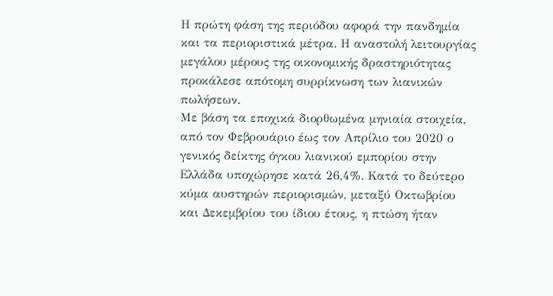Η πρώτη φάση της περιόδου αφορά την πανδημία και τα περιοριστικά μέτρα. Η αναστολή λειτουργίας μεγάλου μέρους της οικονομικής δραστηριότητας προκάλεσε απότομη συρρίκνωση των λιανικών πωλήσεων.
Με βάση τα εποχικά διορθωμένα μηνιαία στοιχεία, από τον Φεβρουάριο έως τον Απρίλιο του 2020 ο γενικός δείκτης όγκου λιανικού εμπορίου στην Ελλάδα υποχώρησε κατά 26,4%. Κατά το δεύτερο κύμα αυστηρών περιορισμών, μεταξύ Οκτωβρίου και Δεκεμβρίου του ίδιου έτους, η πτώση ήταν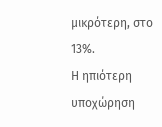μικρότερη, στο 13%.
Η ηπιότερη υποχώρηση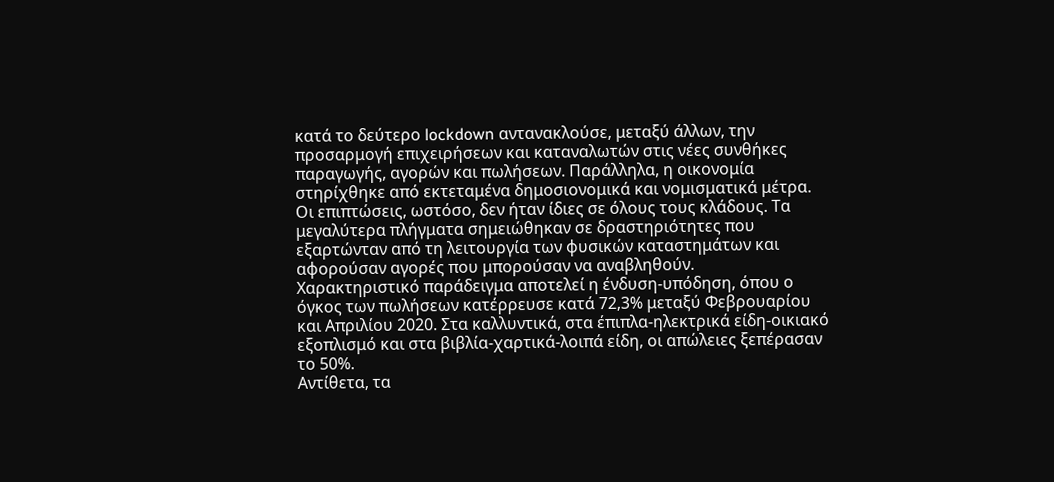κατά το δεύτερο lockdown αντανακλούσε, μεταξύ άλλων, την προσαρμογή επιχειρήσεων και καταναλωτών στις νέες συνθήκες παραγωγής, αγορών και πωλήσεων. Παράλληλα, η οικονομία στηρίχθηκε από εκτεταμένα δημοσιονομικά και νομισματικά μέτρα.
Οι επιπτώσεις, ωστόσο, δεν ήταν ίδιες σε όλους τους κλάδους. Τα μεγαλύτερα πλήγματα σημειώθηκαν σε δραστηριότητες που εξαρτώνταν από τη λειτουργία των φυσικών καταστημάτων και αφορούσαν αγορές που μπορούσαν να αναβληθούν.
Χαρακτηριστικό παράδειγμα αποτελεί η ένδυση-υπόδηση, όπου ο όγκος των πωλήσεων κατέρρευσε κατά 72,3% μεταξύ Φεβρουαρίου και Απριλίου 2020. Στα καλλυντικά, στα έπιπλα-ηλεκτρικά είδη-οικιακό εξοπλισμό και στα βιβλία-χαρτικά-λοιπά είδη, οι απώλειες ξεπέρασαν το 50%.
Αντίθετα, τα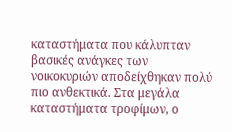καταστήματα που κάλυπταν βασικές ανάγκες των νοικοκυριών αποδείχθηκαν πολύ πιο ανθεκτικά. Στα μεγάλα καταστήματα τροφίμων, ο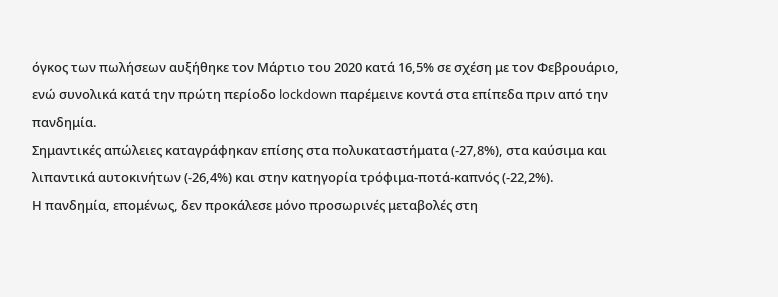όγκος των πωλήσεων αυξήθηκε τον Μάρτιο του 2020 κατά 16,5% σε σχέση με τον Φεβρουάριο, ενώ συνολικά κατά την πρώτη περίοδο lockdown παρέμεινε κοντά στα επίπεδα πριν από την πανδημία.
Σημαντικές απώλειες καταγράφηκαν επίσης στα πολυκαταστήματα (-27,8%), στα καύσιμα και λιπαντικά αυτοκινήτων (-26,4%) και στην κατηγορία τρόφιμα-ποτά-καπνός (-22,2%).
Η πανδημία, επομένως, δεν προκάλεσε μόνο προσωρινές μεταβολές στη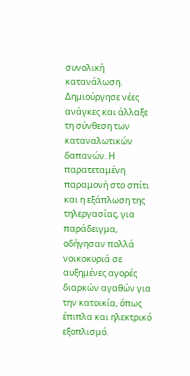συνολική κατανάλωση. Δημιούργησε νέες ανάγκες και άλλαξε τη σύνθεση των καταναλωτικών δαπανών. Η παρατεταμένη παραμονή στο σπίτι και η εξάπλωση της τηλεργασίας, για παράδειγμα, οδήγησαν πολλά νοικοκυριά σε αυξημένες αγορές διαρκών αγαθών για την κατοικία, όπως έπιπλα και ηλεκτρικό εξοπλισμό.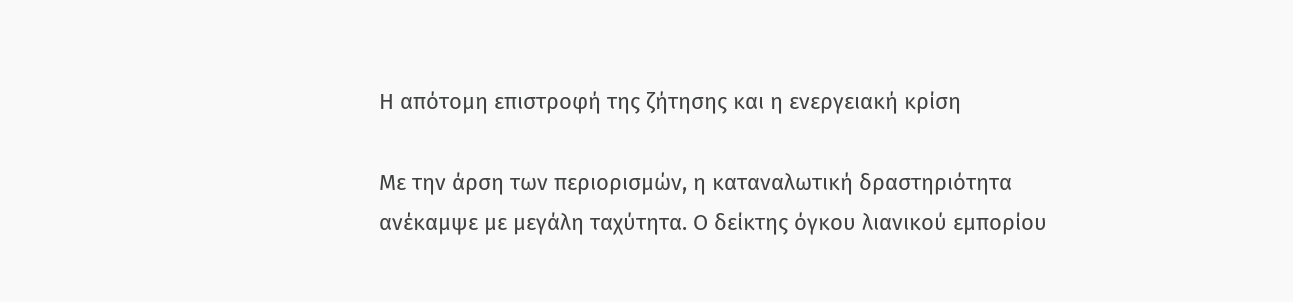Η απότομη επιστροφή της ζήτησης και η ενεργειακή κρίση

Με την άρση των περιορισμών, η καταναλωτική δραστηριότητα ανέκαμψε με μεγάλη ταχύτητα. Ο δείκτης όγκου λιανικού εμπορίου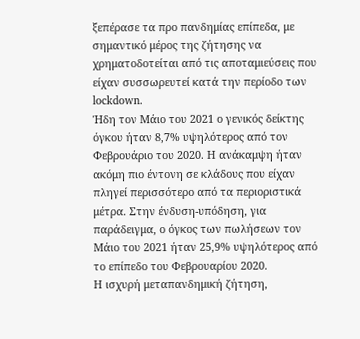ξεπέρασε τα προ πανδημίας επίπεδα, με σημαντικό μέρος της ζήτησης να χρηματοδοτείται από τις αποταμιεύσεις που είχαν συσσωρευτεί κατά την περίοδο των lockdown.
Ήδη τον Μάιο του 2021 ο γενικός δείκτης όγκου ήταν 8,7% υψηλότερος από τον Φεβρουάριο του 2020. Η ανάκαμψη ήταν ακόμη πιο έντονη σε κλάδους που είχαν πληγεί περισσότερο από τα περιοριστικά μέτρα. Στην ένδυση-υπόδηση, για παράδειγμα, ο όγκος των πωλήσεων τον Μάιο του 2021 ήταν 25,9% υψηλότερος από το επίπεδο του Φεβρουαρίου 2020.
Η ισχυρή μεταπανδημική ζήτηση,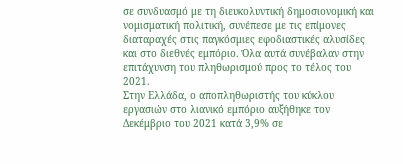σε συνδυασμό με τη διευκολυντική δημοσιονομική και νομισματική πολιτική, συνέπεσε με τις επίμονες διαταραχές στις παγκόσμιες εφοδιαστικές αλυσίδες και στο διεθνές εμπόριο. Όλα αυτά συνέβαλαν στην επιτάχυνση του πληθωρισμού προς το τέλος του 2021.
Στην Ελλάδα, ο αποπληθωριστής του κύκλου εργασιών στο λιανικό εμπόριο αυξήθηκε τον Δεκέμβριο του 2021 κατά 3,9% σε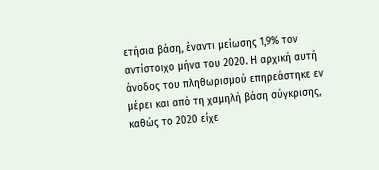ετήσια βάση, έναντι μείωσης 1,9% τον αντίστοιχο μήνα του 2020. Η αρχική αυτή άνοδος του πληθωρισμού επηρεάστηκε εν μέρει και από τη χαμηλή βάση σύγκρισης, καθώς το 2020 είχε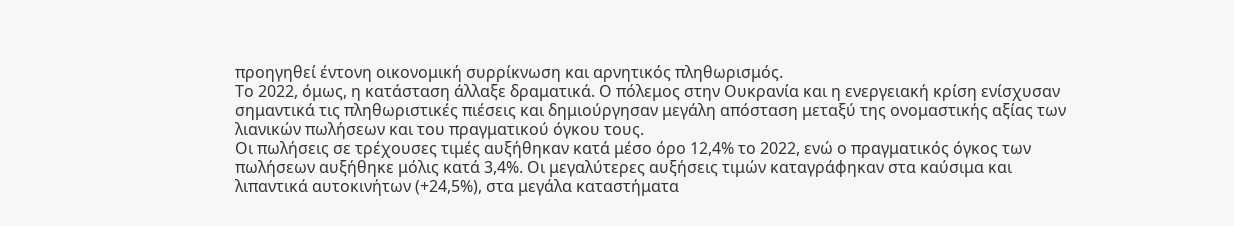προηγηθεί έντονη οικονομική συρρίκνωση και αρνητικός πληθωρισμός.
Το 2022, όμως, η κατάσταση άλλαξε δραματικά. Ο πόλεμος στην Ουκρανία και η ενεργειακή κρίση ενίσχυσαν σημαντικά τις πληθωριστικές πιέσεις και δημιούργησαν μεγάλη απόσταση μεταξύ της ονομαστικής αξίας των λιανικών πωλήσεων και του πραγματικού όγκου τους.
Οι πωλήσεις σε τρέχουσες τιμές αυξήθηκαν κατά μέσο όρο 12,4% το 2022, ενώ ο πραγματικός όγκος των πωλήσεων αυξήθηκε μόλις κατά 3,4%. Οι μεγαλύτερες αυξήσεις τιμών καταγράφηκαν στα καύσιμα και λιπαντικά αυτοκινήτων (+24,5%), στα μεγάλα καταστήματα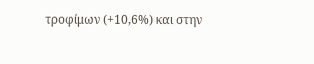τροφίμων (+10,6%) και στην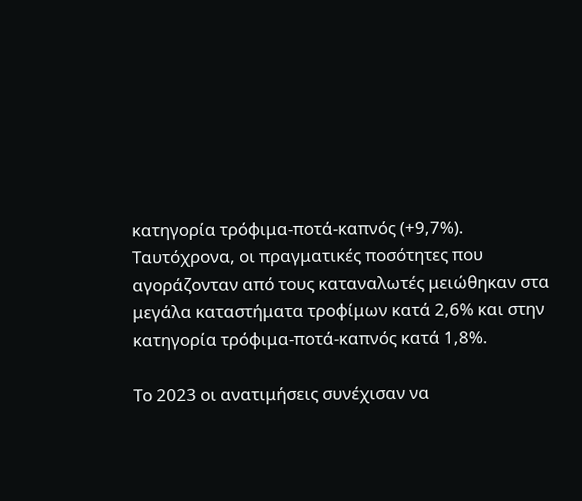κατηγορία τρόφιμα-ποτά-καπνός (+9,7%).
Ταυτόχρονα, οι πραγματικές ποσότητες που αγοράζονταν από τους καταναλωτές μειώθηκαν στα μεγάλα καταστήματα τροφίμων κατά 2,6% και στην κατηγορία τρόφιμα-ποτά-καπνός κατά 1,8%.

Το 2023 οι ανατιμήσεις συνέχισαν να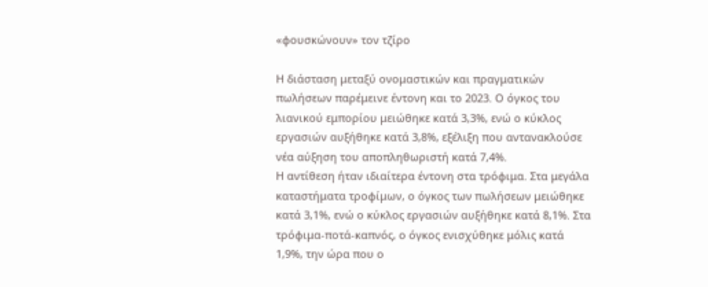«φουσκώνουν» τον τζίρο

Η διάσταση μεταξύ ονομαστικών και πραγματικών πωλήσεων παρέμεινε έντονη και το 2023. Ο όγκος του λιανικού εμπορίου μειώθηκε κατά 3,3%, ενώ ο κύκλος εργασιών αυξήθηκε κατά 3,8%, εξέλιξη που αντανακλούσε νέα αύξηση του αποπληθωριστή κατά 7,4%.
Η αντίθεση ήταν ιδιαίτερα έντονη στα τρόφιμα. Στα μεγάλα καταστήματα τροφίμων, ο όγκος των πωλήσεων μειώθηκε κατά 3,1%, ενώ ο κύκλος εργασιών αυξήθηκε κατά 8,1%. Στα τρόφιμα-ποτά-καπνός, ο όγκος ενισχύθηκε μόλις κατά 1,9%, την ώρα που ο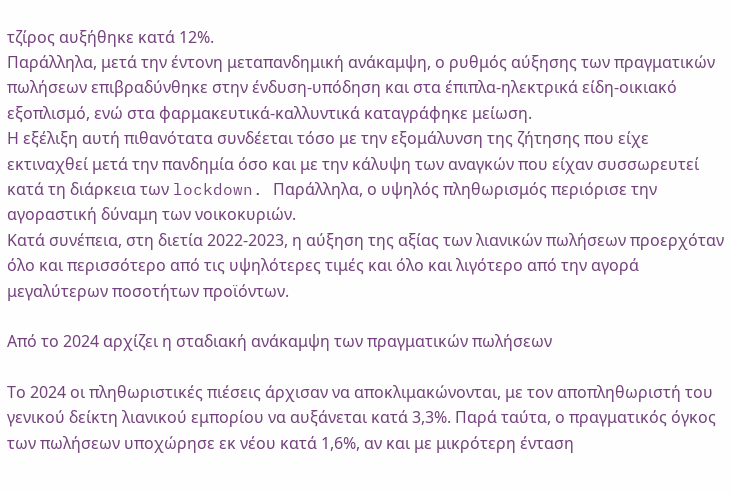τζίρος αυξήθηκε κατά 12%.
Παράλληλα, μετά την έντονη μεταπανδημική ανάκαμψη, ο ρυθμός αύξησης των πραγματικών πωλήσεων επιβραδύνθηκε στην ένδυση-υπόδηση και στα έπιπλα-ηλεκτρικά είδη-οικιακό εξοπλισμό, ενώ στα φαρμακευτικά-καλλυντικά καταγράφηκε μείωση.
Η εξέλιξη αυτή πιθανότατα συνδέεται τόσο με την εξομάλυνση της ζήτησης που είχε εκτιναχθεί μετά την πανδημία όσο και με την κάλυψη των αναγκών που είχαν συσσωρευτεί κατά τη διάρκεια των lockdown. Παράλληλα, ο υψηλός πληθωρισμός περιόρισε την αγοραστική δύναμη των νοικοκυριών.
Κατά συνέπεια, στη διετία 2022-2023, η αύξηση της αξίας των λιανικών πωλήσεων προερχόταν όλο και περισσότερο από τις υψηλότερες τιμές και όλο και λιγότερο από την αγορά μεγαλύτερων ποσοτήτων προϊόντων.

Από το 2024 αρχίζει η σταδιακή ανάκαμψη των πραγματικών πωλήσεων

Το 2024 οι πληθωριστικές πιέσεις άρχισαν να αποκλιμακώνονται, με τον αποπληθωριστή του γενικού δείκτη λιανικού εμπορίου να αυξάνεται κατά 3,3%. Παρά ταύτα, ο πραγματικός όγκος των πωλήσεων υποχώρησε εκ νέου κατά 1,6%, αν και με μικρότερη ένταση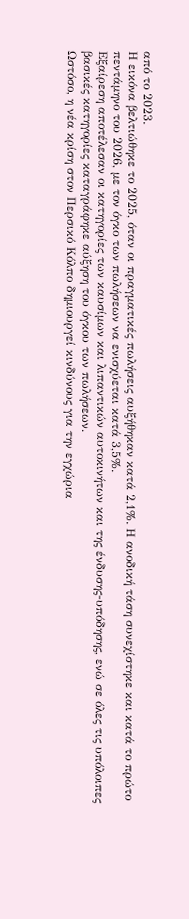από το 2023.
Η εικόνα βελτιώθηκε το 2025, όταν οι πραγματικές πωλήσεις αυξήθηκαν κατά 2,1%. Η ανοδική τάση συνεχίστηκε και κατά το πρώτο πεντάμηνο του 2026, με τον όγκο των πωλήσεων να ενισχύεται κατά 3,5%.
Εξαίρεση αποτέλεσαν οι κατηγορίες των καυσίμων και λιπαντικών αυτοκινήτων και της ένδυσης-υπόδησης, ενώ σε όλες τις υπόλοιπες βασικές κατηγορίες καταγράφηκε αύξηση του όγκου των πωλήσεων.
Ωστόσο, η νέα κρίση στον Περσικό Κόλπο δημιουργεί κινδύνους για την εγχώρια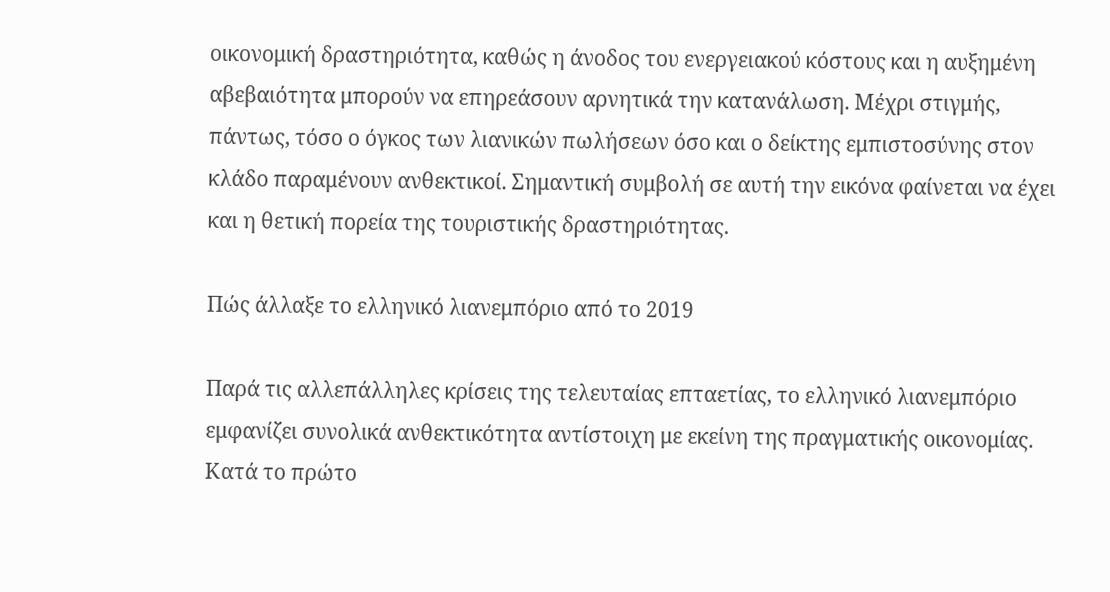οικονομική δραστηριότητα, καθώς η άνοδος του ενεργειακού κόστους και η αυξημένη αβεβαιότητα μπορούν να επηρεάσουν αρνητικά την κατανάλωση. Μέχρι στιγμής, πάντως, τόσο ο όγκος των λιανικών πωλήσεων όσο και ο δείκτης εμπιστοσύνης στον κλάδο παραμένουν ανθεκτικοί. Σημαντική συμβολή σε αυτή την εικόνα φαίνεται να έχει και η θετική πορεία της τουριστικής δραστηριότητας.

Πώς άλλαξε το ελληνικό λιανεμπόριο από το 2019

Παρά τις αλλεπάλληλες κρίσεις της τελευταίας επταετίας, το ελληνικό λιανεμπόριο εμφανίζει συνολικά ανθεκτικότητα αντίστοιχη με εκείνη της πραγματικής οικονομίας.
Κατά το πρώτο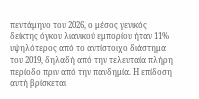πεντάμηνο του 2026, ο μέσος γενικός δείκτης όγκου λιανικού εμπορίου ήταν 11% υψηλότερος από το αντίστοιχο διάστημα του 2019, δηλαδή από την τελευταία πλήρη περίοδο πριν από την πανδημία. Η επίδοση αυτή βρίσκεται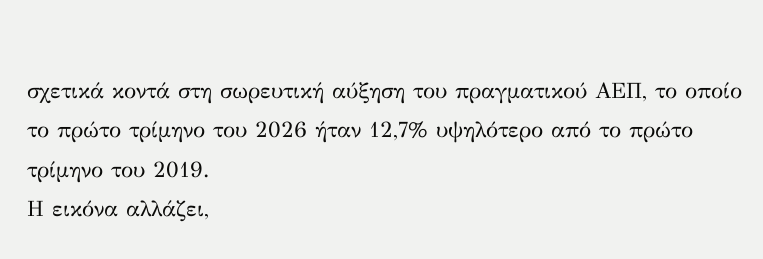σχετικά κοντά στη σωρευτική αύξηση του πραγματικού ΑΕΠ, το οποίο το πρώτο τρίμηνο του 2026 ήταν 12,7% υψηλότερο από το πρώτο τρίμηνο του 2019.
Η εικόνα αλλάζει,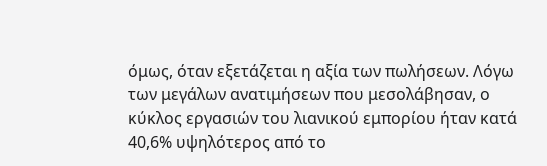όμως, όταν εξετάζεται η αξία των πωλήσεων. Λόγω των μεγάλων ανατιμήσεων που μεσολάβησαν, ο κύκλος εργασιών του λιανικού εμπορίου ήταν κατά 40,6% υψηλότερος από το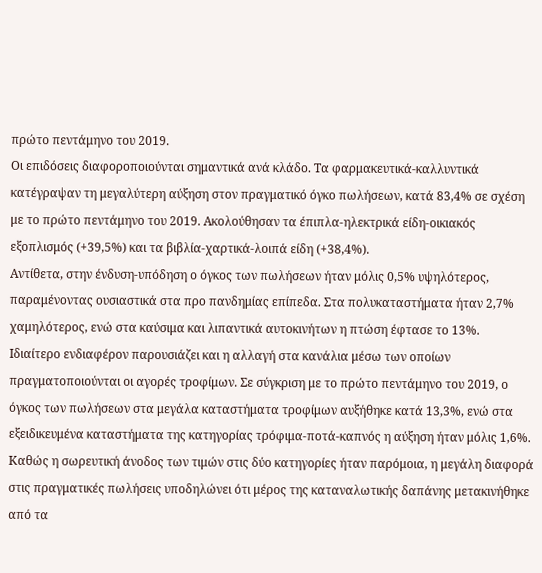πρώτο πεντάμηνο του 2019.
Οι επιδόσεις διαφοροποιούνται σημαντικά ανά κλάδο. Τα φαρμακευτικά-καλλυντικά κατέγραψαν τη μεγαλύτερη αύξηση στον πραγματικό όγκο πωλήσεων, κατά 83,4% σε σχέση με το πρώτο πεντάμηνο του 2019. Ακολούθησαν τα έπιπλα-ηλεκτρικά είδη-οικιακός εξοπλισμός (+39,5%) και τα βιβλία-χαρτικά-λοιπά είδη (+38,4%).
Αντίθετα, στην ένδυση-υπόδηση ο όγκος των πωλήσεων ήταν μόλις 0,5% υψηλότερος, παραμένοντας ουσιαστικά στα προ πανδημίας επίπεδα. Στα πολυκαταστήματα ήταν 2,7% χαμηλότερος, ενώ στα καύσιμα και λιπαντικά αυτοκινήτων η πτώση έφτασε το 13%.
Ιδιαίτερο ενδιαφέρον παρουσιάζει και η αλλαγή στα κανάλια μέσω των οποίων πραγματοποιούνται οι αγορές τροφίμων. Σε σύγκριση με το πρώτο πεντάμηνο του 2019, ο όγκος των πωλήσεων στα μεγάλα καταστήματα τροφίμων αυξήθηκε κατά 13,3%, ενώ στα εξειδικευμένα καταστήματα της κατηγορίας τρόφιμα-ποτά-καπνός η αύξηση ήταν μόλις 1,6%.
Καθώς η σωρευτική άνοδος των τιμών στις δύο κατηγορίες ήταν παρόμοια, η μεγάλη διαφορά στις πραγματικές πωλήσεις υποδηλώνει ότι μέρος της καταναλωτικής δαπάνης μετακινήθηκε από τα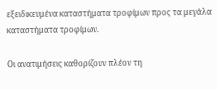εξειδικευμένα καταστήματα τροφίμων προς τα μεγάλα καταστήματα τροφίμων.

Οι ανατιμήσεις καθορίζουν πλέον τη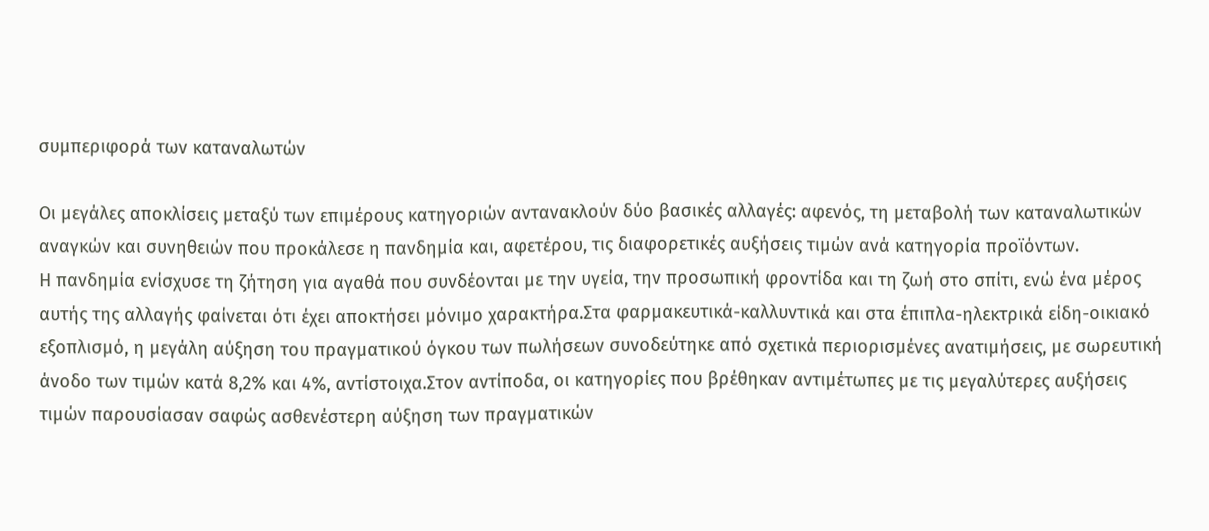συμπεριφορά των καταναλωτών

Οι μεγάλες αποκλίσεις μεταξύ των επιμέρους κατηγοριών αντανακλούν δύο βασικές αλλαγές: αφενός, τη μεταβολή των καταναλωτικών αναγκών και συνηθειών που προκάλεσε η πανδημία και, αφετέρου, τις διαφορετικές αυξήσεις τιμών ανά κατηγορία προϊόντων.
Η πανδημία ενίσχυσε τη ζήτηση για αγαθά που συνδέονται με την υγεία, την προσωπική φροντίδα και τη ζωή στο σπίτι, ενώ ένα μέρος αυτής της αλλαγής φαίνεται ότι έχει αποκτήσει μόνιμο χαρακτήρα.Στα φαρμακευτικά-καλλυντικά και στα έπιπλα-ηλεκτρικά είδη-οικιακό εξοπλισμό, η μεγάλη αύξηση του πραγματικού όγκου των πωλήσεων συνοδεύτηκε από σχετικά περιορισμένες ανατιμήσεις, με σωρευτική άνοδο των τιμών κατά 8,2% και 4%, αντίστοιχα.Στον αντίποδα, οι κατηγορίες που βρέθηκαν αντιμέτωπες με τις μεγαλύτερες αυξήσεις τιμών παρουσίασαν σαφώς ασθενέστερη αύξηση των πραγματικών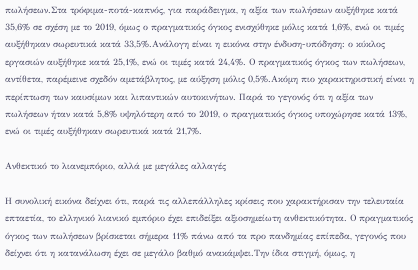πωλήσεων.Στα τρόφιμα-ποτά-καπνός, για παράδειγμα, η αξία των πωλήσεων αυξήθηκε κατά 35,6% σε σχέση με το 2019, όμως ο πραγματικός όγκος ενισχύθηκε μόλις κατά 1,6%, ενώ οι τιμές αυξήθηκαν σωρευτικά κατά 33,5%.Ανάλογη είναι η εικόνα στην ένδυση-υπόδηση: ο κύκλος εργασιών αυξήθηκε κατά 25,1%, ενώ οι τιμές κατά 24,4%. Ο πραγματικός όγκος των πωλήσεων, αντίθετα, παρέμεινε σχεδόν αμετάβλητος, με αύξηση μόλις 0,5%.Ακόμη πιο χαρακτηριστική είναι η περίπτωση των καυσίμων και λιπαντικών αυτοκινήτων. Παρά το γεγονός ότι η αξία των πωλήσεων ήταν κατά 5,8% υψηλότερη από το 2019, ο πραγματικός όγκος υποχώρησε κατά 13%, ενώ οι τιμές αυξήθηκαν σωρευτικά κατά 21,7%.

Ανθεκτικό το λιανεμπόριο, αλλά με μεγάλες αλλαγές

Η συνολική εικόνα δείχνει ότι, παρά τις αλλεπάλληλες κρίσεις που χαρακτήρισαν την τελευταία επταετία, το ελληνικό λιανικό εμπόριο έχει επιδείξει αξιοσημείωτη ανθεκτικότητα. Ο πραγματικός όγκος των πωλήσεων βρίσκεται σήμερα 11% πάνω από τα προ πανδημίας επίπεδα, γεγονός που δείχνει ότι η κατανάλωση έχει σε μεγάλο βαθμό ανακάμψει.Την ίδια στιγμή, όμως, η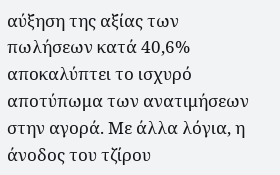αύξηση της αξίας των πωλήσεων κατά 40,6% αποκαλύπτει το ισχυρό αποτύπωμα των ανατιμήσεων στην αγορά. Με άλλα λόγια, η άνοδος του τζίρου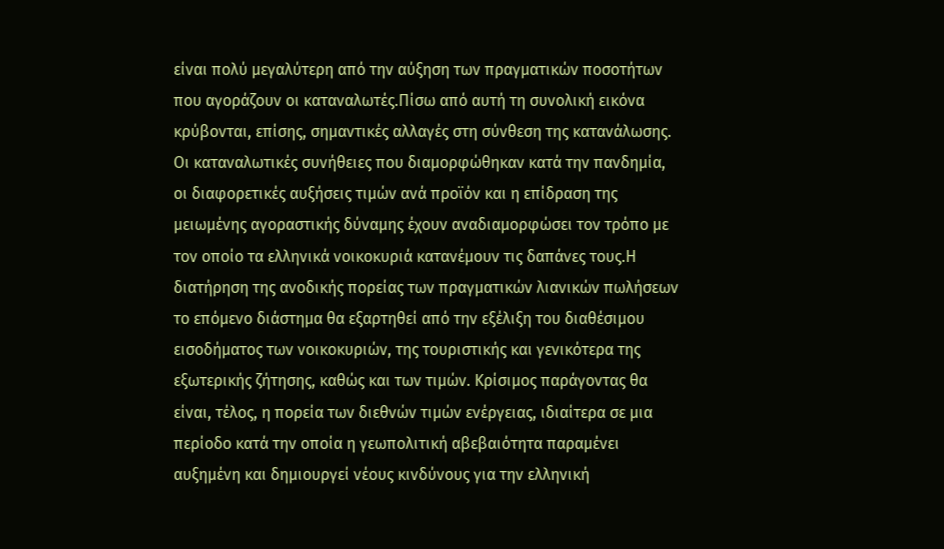είναι πολύ μεγαλύτερη από την αύξηση των πραγματικών ποσοτήτων που αγοράζουν οι καταναλωτές.Πίσω από αυτή τη συνολική εικόνα κρύβονται, επίσης, σημαντικές αλλαγές στη σύνθεση της κατανάλωσης. Οι καταναλωτικές συνήθειες που διαμορφώθηκαν κατά την πανδημία, οι διαφορετικές αυξήσεις τιμών ανά προϊόν και η επίδραση της μειωμένης αγοραστικής δύναμης έχουν αναδιαμορφώσει τον τρόπο με τον οποίο τα ελληνικά νοικοκυριά κατανέμουν τις δαπάνες τους.Η διατήρηση της ανοδικής πορείας των πραγματικών λιανικών πωλήσεων το επόμενο διάστημα θα εξαρτηθεί από την εξέλιξη του διαθέσιμου εισοδήματος των νοικοκυριών, της τουριστικής και γενικότερα της εξωτερικής ζήτησης, καθώς και των τιμών. Κρίσιμος παράγοντας θα είναι, τέλος, η πορεία των διεθνών τιμών ενέργειας, ιδιαίτερα σε μια περίοδο κατά την οποία η γεωπολιτική αβεβαιότητα παραμένει αυξημένη και δημιουργεί νέους κινδύνους για την ελληνική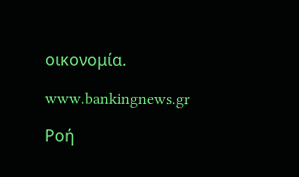οικονομία.

www.bankingnews.gr

Ρoή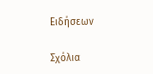Ειδήσεων

Σχόλια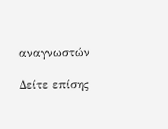αναγνωστών

Δείτε επίσης